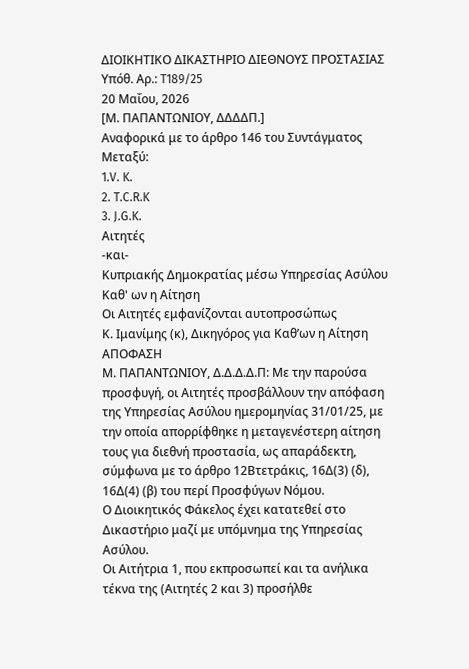ΔΙΟΙΚΗΤΙΚΟ ΔΙΚΑΣΤΗΡΙΟ ΔΙΕΘΝΟΥΣ ΠΡΟΣΤΑΣΙΑΣ
Υπόθ. Αρ.: T189/25
20 Μαΐου, 2026
[Μ. ΠΑΠΑΝΤΩΝΙΟΥ, ΔΔΔΔΠ.]
Αναφορικά με το άρθρο 146 του Συντάγματος
Μεταξύ:
1.V. K.
2. T.C.R.K
3. J.G.K.
Αιτητές
-και-
Κυπριακής Δημοκρατίας μέσω Υπηρεσίας Ασύλου
Καθ' ων η Αίτηση
Οι Αιτητές εμφανίζονται αυτοπροσώπως
Κ. Ιμανίμης (κ), Δικηγόρος για Καθ’ων η Αίτηση
ΑΠΟΦΑΣΗ
Μ. ΠΑΠΑΝΤΩΝΙΟΥ, Δ.Δ.Δ.Δ.Π: Με την παρούσα προσφυγή, οι Αιτητές προσβάλλουν την απόφαση της Υπηρεσίας Ασύλου ημερομηνίας 31/01/25, με την οποία απορρίφθηκε η μεταγενέστερη αίτηση τους για διεθνή προστασία, ως απαράδεκτη, σύμφωνα με το άρθρο 12Βτετράκις, 16Δ(3) (δ), 16Δ(4) (β) του περί Προσφύγων Νόμου.
Ο Διοικητικός Φάκελος έχει κατατεθεί στο Δικαστήριο μαζί με υπόμνημα της Υπηρεσίας Ασύλου.
Οι Αιτήτρια 1, που εκπροσωπεί και τα ανήλικα τέκνα της (Αιτητές 2 και 3) προσήλθε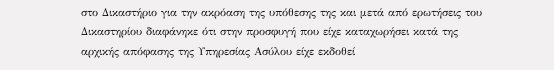στο Δικαστήριο για την ακρόαση της υπόθεσης της και μετά από ερωτήσεις του Δικαστηρίου διαφάνηκε ότι στην προσφυγή που είχε καταχωρήσει κατά της αρχικής απόφασης της Υπηρεσίας Ασύλου είχε εκδοθεί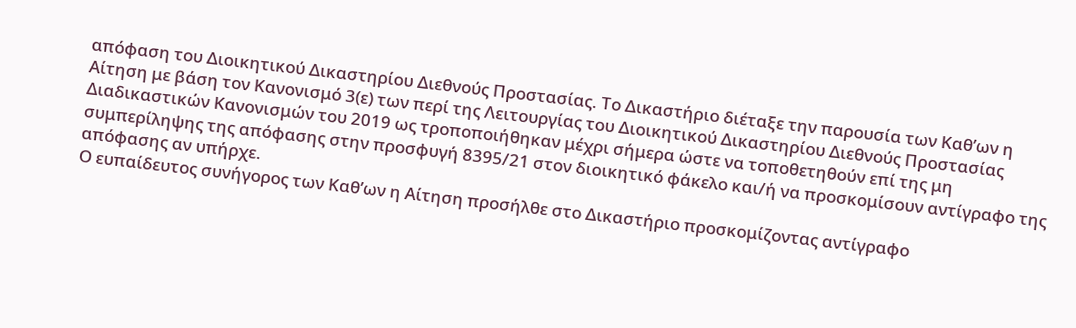απόφαση του Διοικητικού Δικαστηρίου Διεθνούς Προστασίας. Το Δικαστήριο διέταξε την παρουσία των Καθ’ων η Αίτηση με βάση τον Κανονισμό 3(ε) των περί της Λειτουργίας του Διοικητικού Δικαστηρίου Διεθνούς Προστασίας Διαδικαστικών Κανονισμών του 2019 ως τροποποιήθηκαν μέχρι σήμερα ώστε να τοποθετηθούν επί της μη συμπερίληψης της απόφασης στην προσφυγή 8395/21 στον διοικητικό φάκελο και/ή να προσκομίσουν αντίγραφο της απόφασης αν υπήρχε.
Ο ευπαίδευτος συνήγορος των Καθ’ων η Αίτηση προσήλθε στο Δικαστήριο προσκομίζοντας αντίγραφο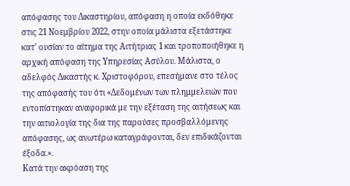απόφασης του Δικαστηρίου, απόφαση η οποία εκδόθηκε στις 21 Νοεμβρίου 2022, στην οποία μάλιστα εξετάστηκε κατ’ ουσίαν το αίτημα της Αιτήτριας 1 και τροποποιήθηκε η αρχική απόφαση της Υπηρεσίας Ασύλου. Μάλιστα, ο αδελφός Δικαστής κ. Χριστοφόρου, επεσήμανε στο τέλος της απόφασής του ότι «Δεδομένων των πλημμελειών που εντοπίστηκαν αναφορικά με την εξέταση της αιτήσεως και την αιτιολογία της δια της παρούσες προσβαλλόμενης απόφασης, ως ανωτέρω καταγράφονται, δεν επιδικάζονται έξοδα.».
Κατά την ακρόαση της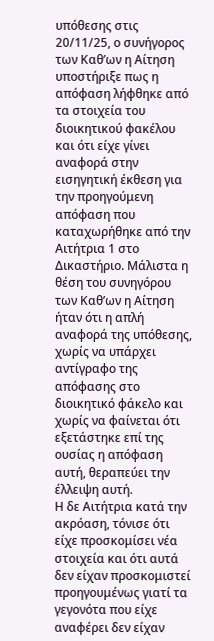υπόθεσης στις 20/11/25, ο συνήγορος των Καθ’ων η Αίτηση υποστήριξε πως η απόφαση λήφθηκε από τα στοιχεία του διοικητικού φακέλου και ότι είχε γίνει αναφορά στην εισηγητική έκθεση για την προηγούμενη απόφαση που καταχωρήθηκε από την Αιτήτρια 1 στο Δικαστήριο. Μάλιστα η θέση του συνηγόρου των Καθ’ων η Αίτηση ήταν ότι η απλή αναφορά της υπόθεσης, χωρίς να υπάρχει αντίγραφο της απόφασης στο διοικητικό φάκελο και χωρίς να φαίνεται ότι εξετάστηκε επί της ουσίας η απόφαση αυτή, θεραπεύει την έλλειψη αυτή.
Η δε Αιτήτρια κατά την ακρόαση, τόνισε ότι είχε προσκομίσει νέα στοιχεία και ότι αυτά δεν είχαν προσκομιστεί προηγουμένως γιατί τα γεγονότα που είχε αναφέρει δεν είχαν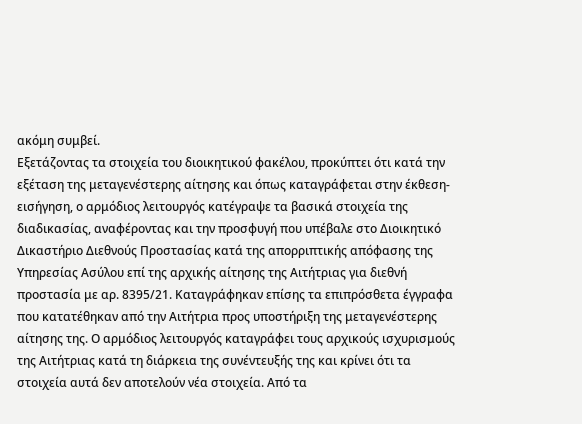ακόμη συμβεί.
Εξετάζοντας τα στοιχεία του διοικητικού φακέλου, προκύπτει ότι κατά την εξέταση της μεταγενέστερης αίτησης και όπως καταγράφεται στην έκθεση-εισήγηση, ο αρμόδιος λειτουργός κατέγραψε τα βασικά στοιχεία της διαδικασίας, αναφέροντας και την προσφυγή που υπέβαλε στο Διοικητικό Δικαστήριο Διεθνούς Προστασίας κατά της απορριπτικής απόφασης της Υπηρεσίας Ασύλου επί της αρχικής αίτησης της Αιτήτριας για διεθνή προστασία με αρ. 8395/21. Καταγράφηκαν επίσης τα επιπρόσθετα έγγραφα που κατατέθηκαν από την Αιτήτρια προς υποστήριξη της μεταγενέστερης αίτησης της. Ο αρμόδιος λειτουργός καταγράφει τους αρχικούς ισχυρισμούς της Αιτήτριας κατά τη διάρκεια της συνέντευξής της και κρίνει ότι τα στοιχεία αυτά δεν αποτελούν νέα στοιχεία. Από τα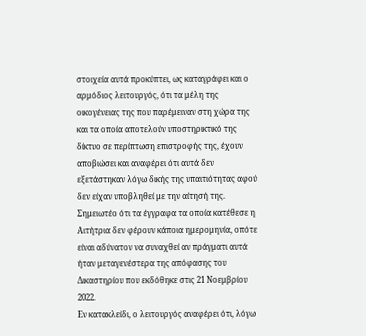στοιχεία αυτά προκύπτει, ως καταγράφει και ο αρμόδιος λειτουργός, ότι τα μέλη της οικογένειας της που παρέμειναν στη χώρα της και τα οποία αποτελούν υποστηρικτικό της δίκτυο σε περίπτωση επιστροφής της, έχουν αποβιώσει και αναφέρει ότι αυτά δεν εξετάστηκαν λόγω δικής της υπαιτιότητας αφού δεν είχαν υποβληθεί με την αίτησή της. Σημειωτέο ότι τα έγγραφα τα οποία κατέθεσε η Αιτήτρια δεν φέρουν κάποια ημερομηνία, οπότε είναι αδύνατον να συναχθεί αν πράγματι αυτά ήταν μεταγενέστερα της απόφασης του Δικαστηρίου που εκδόθηκε στις 21 Νοεμβρίου 2022.
Εν κατακλείδι, ο λειτουργός αναφέρει ότι, λόγω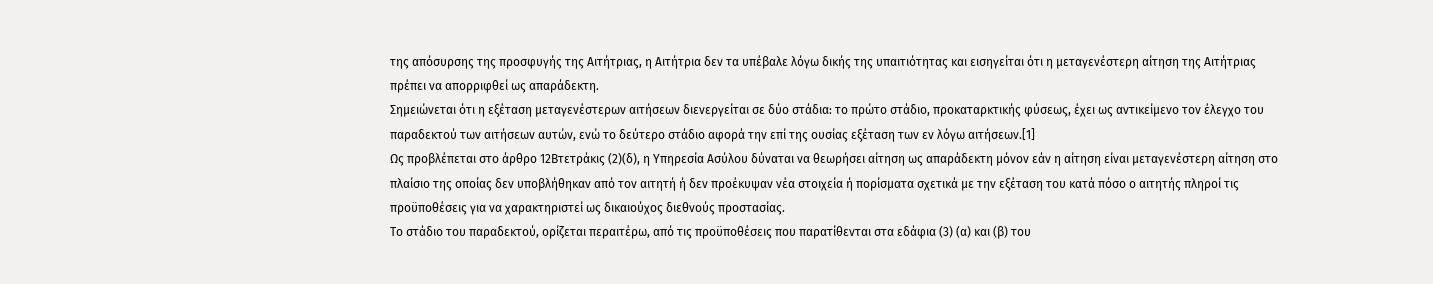της απόσυρσης της προσφυγής της Αιτήτριας, η Αιτήτρια δεν τα υπέβαλε λόγω δικής της υπαιτιότητας και εισηγείται ότι η μεταγενέστερη αίτηση της Αιτήτριας πρέπει να απορριφθεί ως απαράδεκτη.
Σημειώνεται ότι η εξέταση μεταγενέστερων αιτήσεων διενεργείται σε δύο στάδια: το πρώτο στάδιο, προκαταρκτικής φύσεως, έχει ως αντικείμενο τον έλεγχο του παραδεκτού των αιτήσεων αυτών, ενώ το δεύτερο στάδιο αφορά την επί της ουσίας εξέταση των εν λόγω αιτήσεων.[1]
Ως προβλέπεται στο άρθρο 12Βτετράκις (2)(δ), η Υπηρεσία Ασύλου δύναται να θεωρήσει αίτηση ως απαράδεκτη μόνον εάν η αίτηση είναι μεταγενέστερη αίτηση στο πλαίσιο της οποίας δεν υποβλήθηκαν από τον αιτητή ή δεν προέκυψαν νέα στοιχεία ή πορίσματα σχετικά με την εξέταση του κατά πόσο ο αιτητής πληροί τις προϋποθέσεις για να χαρακτηριστεί ως δικαιούχος διεθνούς προστασίας.
Το στάδιο του παραδεκτού, ορίζεται περαιτέρω, από τις προϋποθέσεις που παρατίθενται στα εδάφια (3) (α) και (β) του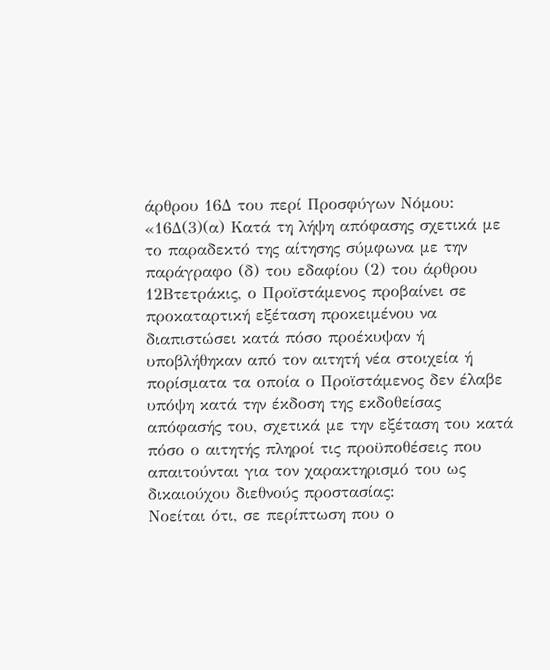άρθρου 16Δ του περί Προσφύγων Νόμου:
«16Δ(3)(α) Κατά τη λήψη απόφασης σχετικά με το παραδεκτό της αίτησης σύμφωνα με την παράγραφο (δ) του εδαφίου (2) του άρθρου 12Βτετράκις, ο Προϊστάμενος προβαίνει σε προκαταρτική εξέταση προκειμένου να διαπιστώσει κατά πόσο προέκυψαν ή υποβλήθηκαν από τον αιτητή νέα στοιχεία ή πορίσματα τα οποία ο Προϊστάμενος δεν έλαβε υπόψη κατά την έκδοση της εκδοθείσας απόφασής του, σχετικά με την εξέταση του κατά πόσο ο αιτητής πληροί τις προϋποθέσεις που απαιτούνται για τον χαρακτηρισμό του ως δικαιούχου διεθνούς προστασίας:
Νοείται ότι, σε περίπτωση που ο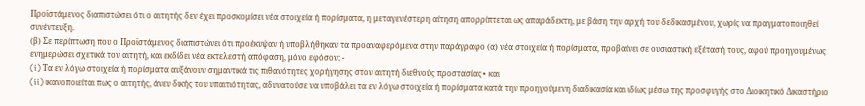Προϊστάμενος διαπιστώσει ότι ο αιτητής δεν έχει προσκομίσει νέα στοιχεία ή πορίσματα, η μεταγενέστερη αίτηση απορρίπτεται ως απαράδεκτη, με βάση την αρχή του δεδικασμένου, χωρίς να πραγματοποιηθεί συνέντευξη.
(β) Σε περίπτωση που ο Προϊστάμενος διαπιστώνει ότι προέκυψαν ή υποβλήθηκαν τα προαναφερόμενα στην παράγραφο (α) νέα στοιχεία ή πορίσματα, προβαίνει σε ουσιαστική εξέτασή τους, αφού προηγουμένως ενημερώσει σχετικά τον αιτητή, και εκδίδει νέα εκτελεστή απόφαση, μόνο εφόσον: -
(i) Τα εν λόγω στοιχεία ή πορίσματα αυξάνουν σημαντικά τις πιθανότητες χορήγησης στον αιτητή διεθνούς προστασίας∙ και
(ii) ικανοποιείται πως ο αιτητής, άνευ δικής του υπαιτιότητας, αδυνατούσε να υποβάλει τα εν λόγω στοιχεία ή πορίσματα κατά την προηγούμενη διαδικασία και ιδίως μέσω της προσφυγής στο Διοικητικό Δικαστήριο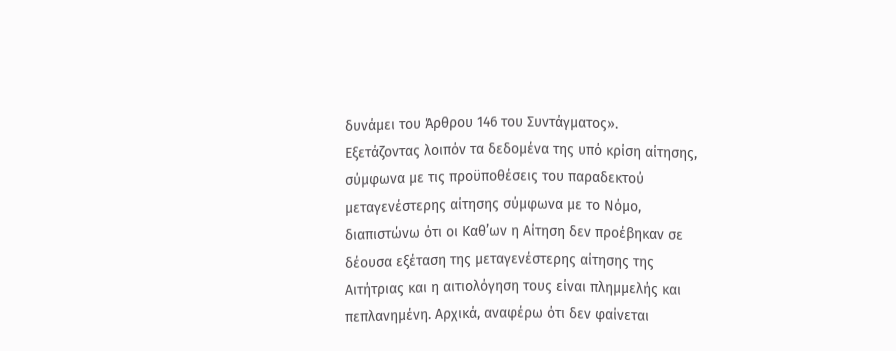δυνάμει του Άρθρου 146 του Συντάγματος».
Εξετάζοντας λοιπόν τα δεδομένα της υπό κρίση αίτησης, σύμφωνα με τις προϋποθέσεις του παραδεκτού μεταγενέστερης αίτησης σύμφωνα με το Νόμο, διαπιστώνω ότι οι Καθ’ων η Αίτηση δεν προέβηκαν σε δέουσα εξέταση της μεταγενέστερης αίτησης της Αιτήτριας και η αιτιολόγηση τους είναι πλημμελής και πεπλανημένη. Αρχικά, αναφέρω ότι δεν φαίνεται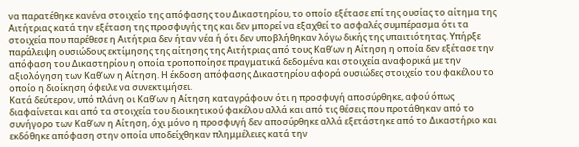να παρατέθηκε κανένα στοιχείο της απόφασης του Δικαστηρίου, το οποίο εξέτασε επί της ουσίας το αίτημα της Αιτήτριας κατά την εξέταση της προσφυγής της και δεν μπορεί να εξαχθεί το ασφαλές συμπέρασμα ότι τα στοιχεία που παρέθεσε η Αιτήτρια δεν ήταν νέα ή ότι δεν υποβλήθηκαν λόγω δικής της υπαιτιότητας. Υπήρξε παράλειψη ουσιώδους εκτίμησης της αίτησης της Αιτήτριας από τους Καθ’ων η Αίτηση η οποία δεν εξέτασε την απόφαση του Δικαστηρίου η οποία τροποποίησε πραγματικά δεδομένα και στοιχεία αναφορικά με την αξιολόγηση των Καθ’ων η Αίτηση. Η έκδοση απόφασης Δικαστηρίου αφορά ουσιώδες στοιχείο του φακέλου το οποίο η διοίκηση όφειλε να συνεκτιμήσει.
Κατά δεύτερον, υπό πλάνη οι Καθ’ων η Αίτηση καταγράφουν ότι η προσφυγή αποσύρθηκε, αφού όπως διαφαίνεται και από τα στοιχεία του διοικητικού φακέλου αλλά και από τις θέσεις που προτάθηκαν από το συνήγορο των Καθ’ων η Αίτηση, όχι μόνο η προσφυγή δεν αποσύρθηκε αλλά εξετάστηκε από το Δικαστήριο και εκδόθηκε απόφαση στην οποία υποδείχθηκαν πλημμέλειες κατά την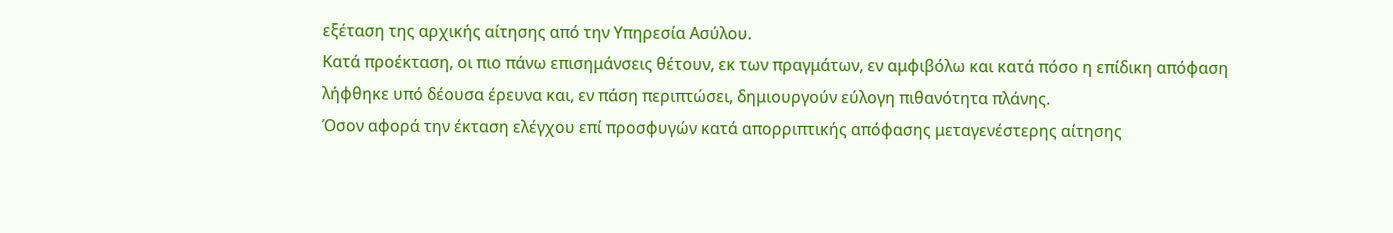εξέταση της αρχικής αίτησης από την Υπηρεσία Ασύλου.
Κατά προέκταση, οι πιο πάνω επισημάνσεις θέτουν, εκ των πραγμάτων, εν αμφιβόλω και κατά πόσο η επίδικη απόφαση λήφθηκε υπό δέουσα έρευνα και, εν πάση περιπτώσει, δημιουργούν εύλογη πιθανότητα πλάνης.
Όσον αφορά την έκταση ελέγχου επί προσφυγών κατά απορριπτικής απόφασης μεταγενέστερης αίτησης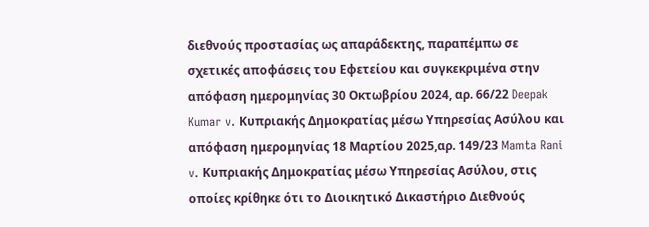διεθνούς προστασίας ως απαράδεκτης, παραπέμπω σε σχετικές αποφάσεις του Εφετείου και συγκεκριμένα στην απόφαση ημερομηνίας 30 Οκτωβρίου 2024, αρ. 66/22 Deepak Kumar v. Κυπριακής Δημοκρατίας μέσω Υπηρεσίας Ασύλου και απόφαση ημερομηνίας 18 Μαρτίου 2025,αρ. 149/23 Mamta Rani v. Κυπριακής Δημοκρατίας μέσω Υπηρεσίας Ασύλου, στις οποίες κρίθηκε ότι το Διοικητικό Δικαστήριο Διεθνούς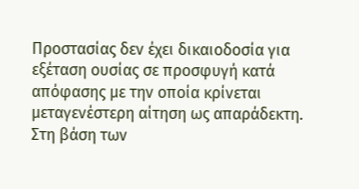Προστασίας δεν έχει δικαιοδοσία για εξέταση ουσίας σε προσφυγή κατά απόφασης με την οποία κρίνεται μεταγενέστερη αίτηση ως απαράδεκτη.
Στη βάση των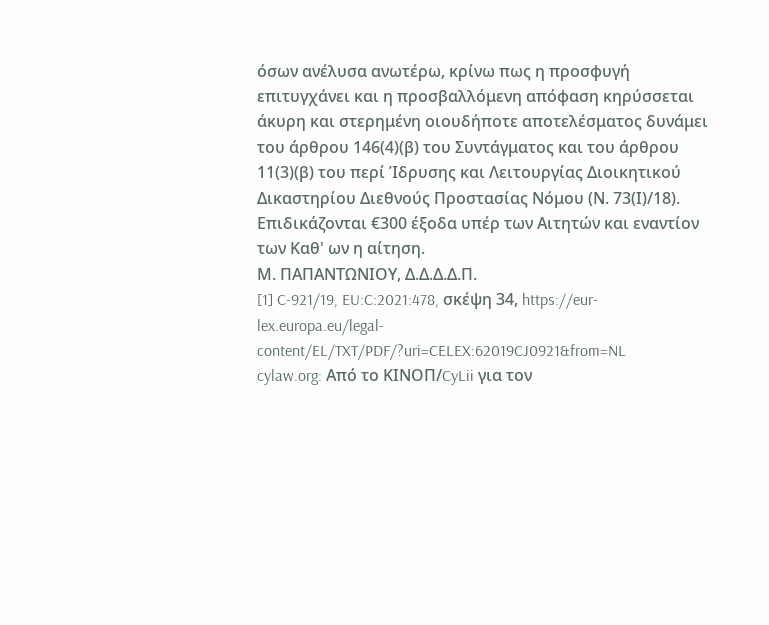όσων ανέλυσα ανωτέρω, κρίνω πως η προσφυγή επιτυγχάνει και η προσβαλλόμενη απόφαση κηρύσσεται άκυρη και στερημένη οιουδήποτε αποτελέσματος δυνάμει του άρθρου 146(4)(β) του Συντάγματος και του άρθρου 11(3)(β) του περί Ίδρυσης και Λειτουργίας Διοικητικού Δικαστηρίου Διεθνούς Προστασίας Νόμου (Ν. 73(Ι)/18). Επιδικάζονται €300 έξοδα υπέρ των Αιτητών και εναντίον των Καθ' ων η αίτηση.
Μ. ΠΑΠΑΝΤΩΝΙΟΥ, Δ.Δ.Δ.Δ.Π.
[1] C-921/19, EU:C:2021:478, σκέψη 34, https://eur-lex.europa.eu/legal-content/EL/TXT/PDF/?uri=CELEX:62019CJ0921&from=NL
cylaw.org: Από το ΚΙΝOΠ/CyLii για τον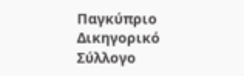Παγκύπριο Δικηγορικό Σύλλογο